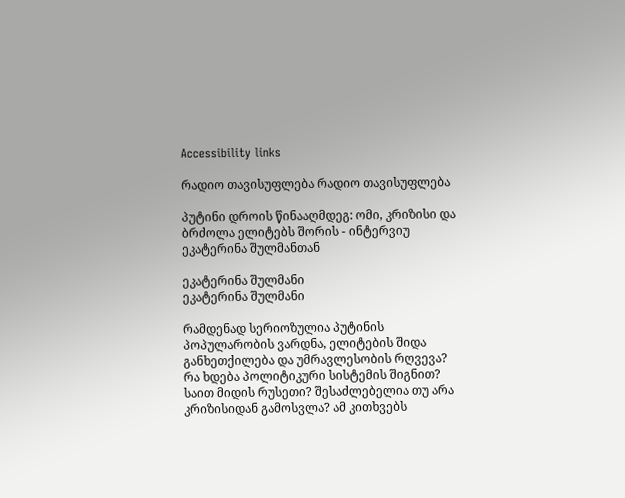Accessibility links

რადიო თავისუფლება რადიო თავისუფლება

პუტინი დროის წინააღმდეგ: ომი, კრიზისი და ბრძოლა ელიტებს შორის - ინტერვიუ ეკატერინა შულმანთან

ეკატერინა შულმანი
ეკატერინა შულმანი

რამდენად სერიოზულია პუტინის პოპულარობის ვარდნა, ელიტების შიდა განხეთქილება და უმრავლესობის რღვევა? რა ხდება პოლიტიკური სისტემის შიგნით? საით მიდის რუსეთი? შესაძლებელია თუ არა კრიზისიდან გამოსვლა? ამ კითხვებს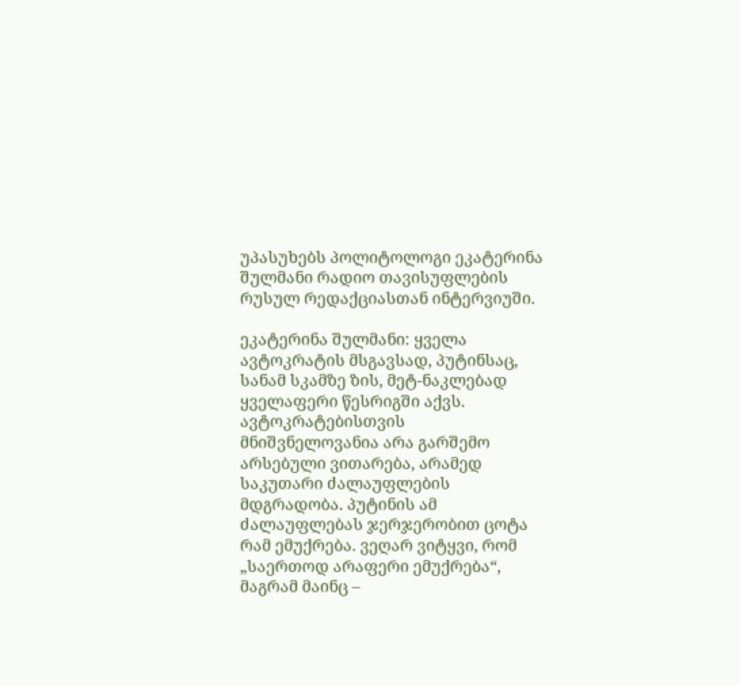უპასუხებს პოლიტოლოგი ეკატერინა შულმანი რადიო თავისუფლების რუსულ რედაქციასთან ინტერვიუში.

ეკატერინა შულმანი: ყველა ავტოკრატის მსგავსად, პუტინსაც, სანამ სკამზე ზის, მეტ-ნაკლებად ყველაფერი წესრიგში აქვს. ავტოკრატებისთვის მნიშვნელოვანია არა გარშემო არსებული ვითარება, არამედ საკუთარი ძალაუფლების მდგრადობა. პუტინის ამ ძალაუფლებას ჯერჯერობით ცოტა რამ ემუქრება. ვეღარ ვიტყვი, რომ „საერთოდ არაფერი ემუქრება“, მაგრამ მაინც –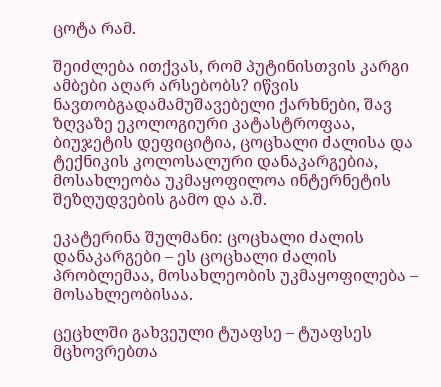ცოტა რამ.

შეიძლება ითქვას, რომ პუტინისთვის კარგი ამბები აღარ არსებობს? იწვის ნავთობგადამამუშავებელი ქარხნები, შავ ზღვაზე ეკოლოგიური კატასტროფაა, ბიუჯეტის დეფიციტია, ცოცხალი ძალისა და ტექნიკის კოლოსალური დანაკარგებია, მოსახლეობა უკმაყოფილოა ინტერნეტის შეზღუდვების გამო და ა.შ.

ეკატერინა შულმანი: ცოცხალი ძალის დანაკარგები – ეს ცოცხალი ძალის პრობლემაა, მოსახლეობის უკმაყოფილება – მოსახლეობისაა.

ცეცხლში გახვეული ტუაფსე – ტუაფსეს მცხოვრებთა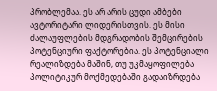პრობლემაა. ეს არ არის ცუდი ამბები ავტორიტარი ლიდერისთვის. ეს მისი ძალაუფლების მდგრადობის შემცირების პოტენციური ფაქტორებია. ეს პოტენციალი რეალიზდება მაშინ, თუ უკმაყოფილება პოლიტიკურ მოქმედებაში გადაიზრდება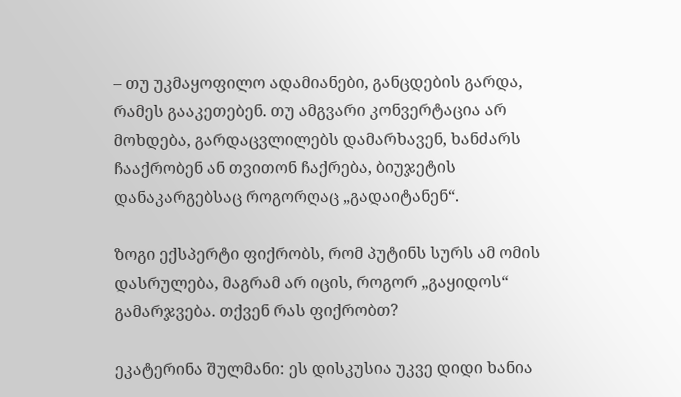– თუ უკმაყოფილო ადამიანები, განცდების გარდა, რამეს გააკეთებენ. თუ ამგვარი კონვერტაცია არ მოხდება, გარდაცვლილებს დამარხავენ, ხანძარს ჩააქრობენ ან თვითონ ჩაქრება, ბიუჯეტის დანაკარგებსაც როგორღაც „გადაიტანენ“.

ზოგი ექსპერტი ფიქრობს, რომ პუტინს სურს ამ ომის დასრულება, მაგრამ არ იცის, როგორ „გაყიდოს“ გამარჯვება. თქვენ რას ფიქრობთ?

ეკატერინა შულმანი: ეს დისკუსია უკვე დიდი ხანია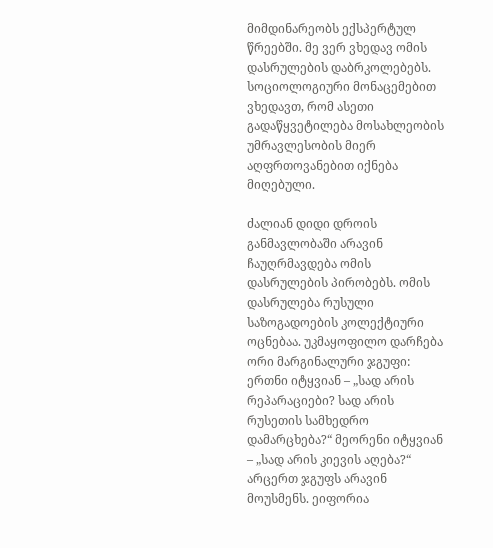მიმდინარეობს ექსპერტულ წრეებში. მე ვერ ვხედავ ომის დასრულების დაბრკოლებებს. სოციოლოგიური მონაცემებით ვხედავთ, რომ ასეთი გადაწყვეტილება მოსახლეობის უმრავლესობის მიერ აღფრთოვანებით იქნება მიღებული.

ძალიან დიდი დროის განმავლობაში არავინ ჩაუღრმავდება ომის დასრულების პირობებს. ომის დასრულება რუსული საზოგადოების კოლექტიური ოცნებაა. უკმაყოფილო დარჩება ორი მარგინალური ჯგუფი: ერთნი იტყვიან – „სად არის რეპარაციები? სად არის რუსეთის სამხედრო დამარცხება?“ მეორენი იტყვიან – „სად არის კიევის აღება?“ არცერთ ჯგუფს არავინ მოუსმენს. ეიფორია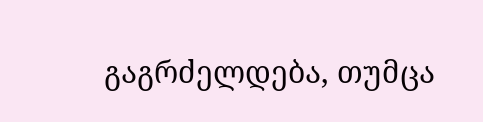გაგრძელდება, თუმცა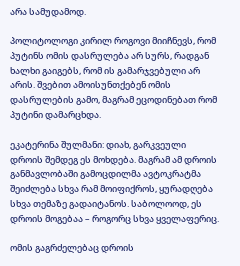არა სამუდამოდ.

პოლიტოლოგი კირილ როგოვი მიიჩნევს, რომ პუტინს ომის დასრულება არ სურს, რადგან ხალხი გაიგებს, რომ ის გამარჯვებული არ არის. შვებით ამოისუნთქებენ ომის დასრულების გამო, მაგრამ ეცოდინებათ რომ პუტინი დამარცხდა.

ეკატერინა შულმანი: დიახ, გარკვეული დროის შემდეგ ეს მოხდება. მაგრამ ამ დროის განმავლობაში გამოცდილმა ავტოკრატმა შეიძლება სხვა რამ მოიფიქროს, ყურადღება სხვა თემაზე გადაიტანოს. საბოლოოდ, ეს დროის მოგებაა – როგორც სხვა ყველაფერიც.

ომის გაგრძელებაც დროის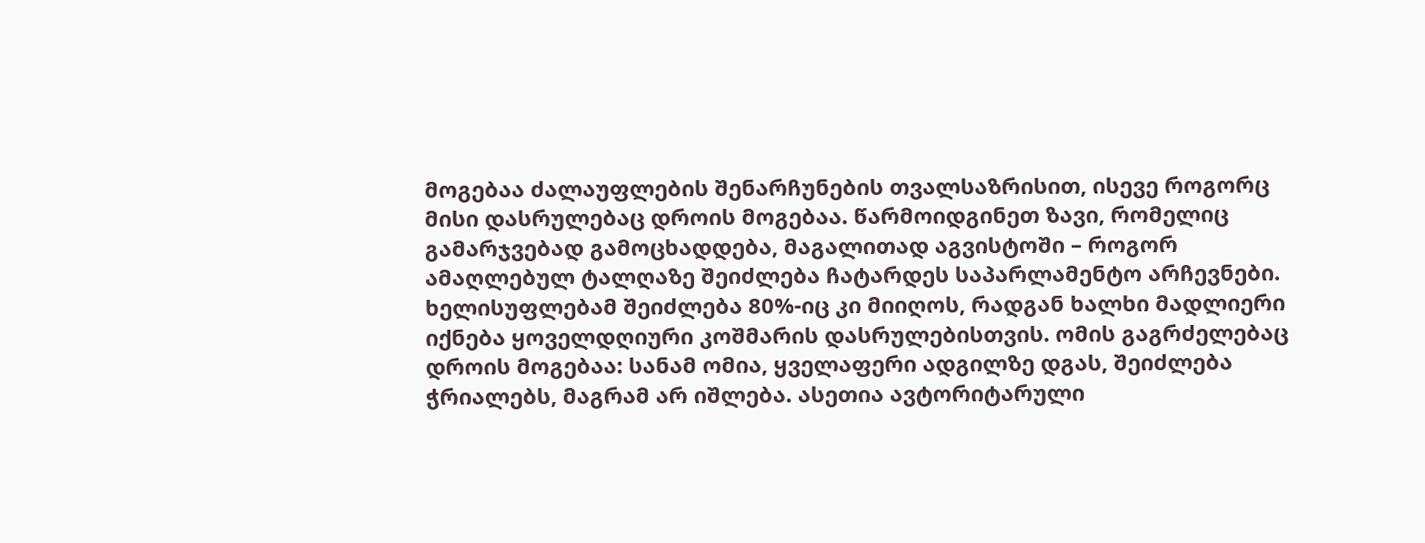მოგებაა ძალაუფლების შენარჩუნების თვალსაზრისით, ისევე როგორც მისი დასრულებაც დროის მოგებაა. წარმოიდგინეთ ზავი, რომელიც გამარჯვებად გამოცხადდება, მაგალითად აგვისტოში – როგორ ამაღლებულ ტალღაზე შეიძლება ჩატარდეს საპარლამენტო არჩევნები. ხელისუფლებამ შეიძლება 80%-იც კი მიიღოს, რადგან ხალხი მადლიერი იქნება ყოველდღიური კოშმარის დასრულებისთვის. ომის გაგრძელებაც დროის მოგებაა: სანამ ომია, ყველაფერი ადგილზე დგას, შეიძლება ჭრიალებს, მაგრამ არ იშლება. ასეთია ავტორიტარული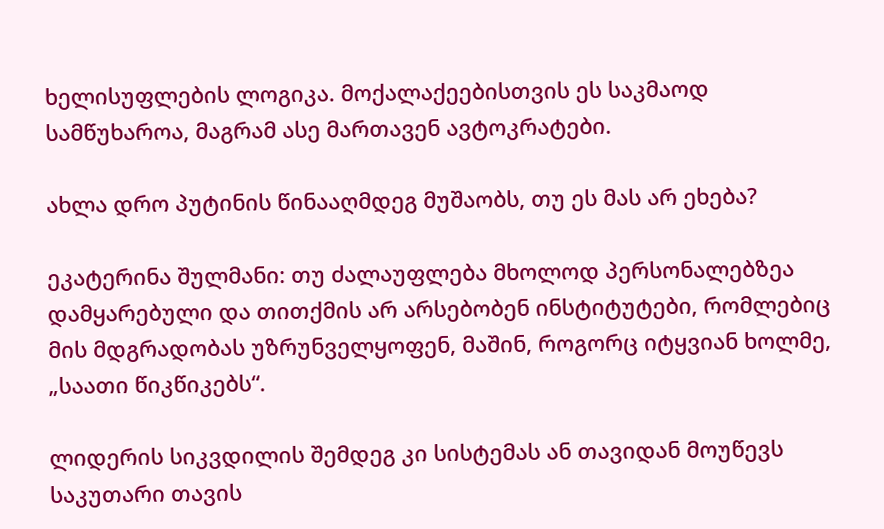ხელისუფლების ლოგიკა. მოქალაქეებისთვის ეს საკმაოდ სამწუხაროა, მაგრამ ასე მართავენ ავტოკრატები.

ახლა დრო პუტინის წინააღმდეგ მუშაობს, თუ ეს მას არ ეხება?

ეკატერინა შულმანი: თუ ძალაუფლება მხოლოდ პერსონალებზეა დამყარებული და თითქმის არ არსებობენ ინსტიტუტები, რომლებიც მის მდგრადობას უზრუნველყოფენ, მაშინ, როგორც იტყვიან ხოლმე, „საათი წიკწიკებს“.

ლიდერის სიკვდილის შემდეგ კი სისტემას ან თავიდან მოუწევს საკუთარი თავის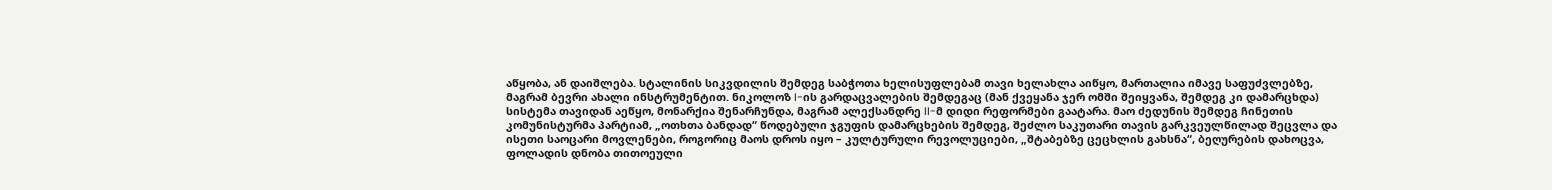აწყობა, ან დაიშლება. სტალინის სიკვდილის შემდეგ საბჭოთა ხელისუფლებამ თავი ხელახლა აიწყო, მართალია იმავე საფუძვლებზე, მაგრამ ბევრი ახალი ინსტრუმენტით. ნიკოლოზ I-ის გარდაცვალების შემდეგაც (მან ქვეყანა ჯერ ომში შეიყვანა, შემდეგ კი დამარცხდა) სისტემა თავიდან აეწყო, მონარქია შენარჩუნდა, მაგრამ ალექსანდრე II-მ დიდი რეფორმები გაატარა. მაო ძედუნის შემდეგ ჩინეთის კომუნისტურმა პარტიამ, „ოთხთა ბანდად“ წოდებული ჯგუფის დამარცხების შემდეგ, შეძლო საკუთარი თავის გარკვეულწილად შეცვლა და ისეთი საოცარი მოვლენები, როგორიც მაოს დროს იყო – კულტურული რევოლუციები, „შტაბებზე ცეცხლის გახსნა“, ბეღურების დახოცვა, ფოლადის დნობა თითოეული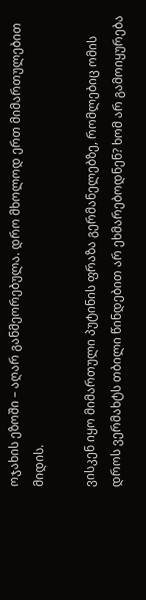ოჯახის ეზოში – აღარ განმეორებულა. დრო მხოლოდ ერთ მიმართულებით მიდის.

ვისკენ იყო მიმართული პუტინის ფრაზა გერმანელებზე, რომლებიც ომის დროს ვერმახტს თბილი წინდებით არ ეხმარებოდნენ? ხომ არ გამოიყურება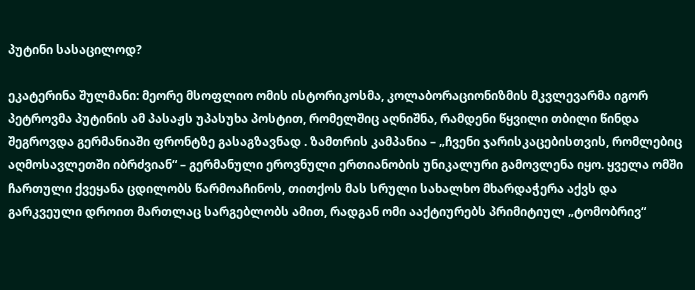პუტინი სასაცილოდ?

ეკატერინა შულმანი: მეორე მსოფლიო ომის ისტორიკოსმა, კოლაბორაციონიზმის მკვლევარმა იგორ პეტროვმა პუტინის ამ პასაჟს უპასუხა პოსტით, რომელშიც აღნიშნა, რამდენი წყვილი თბილი წინდა შეგროვდა გერმანიაში ფრონტზე გასაგზავნად . ზამთრის კამპანია – „ჩვენი ჯარისკაცებისთვის, რომლებიც აღმოსავლეთში იბრძვიან“ – გერმანული ეროვნული ერთიანობის უნიკალური გამოვლენა იყო. ყველა ომში ჩართული ქვეყანა ცდილობს წარმოაჩინოს, თითქოს მას სრული სახალხო მხარდაჭერა აქვს და გარკვეული დროით მართლაც სარგებლობს ამით, რადგან ომი ააქტიურებს პრიმიტიულ „ტომობრივ“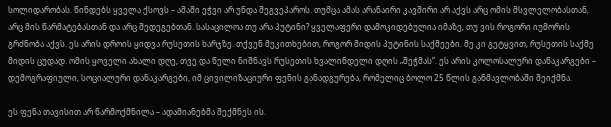სოლიდარობას. წინდებს ყველა ქსოვს – ამაში ეჭვი არ უნდა შეგვეპაროს. თუმცა ამას არანაირი კავშირი არ აქვს არც ომის მსვლელობასთან, არც მის წარმატებასთან და არც შედეგებთან. სასაცილოა თუ არა პუტინი? ყველაფერი დამოკიდებულია იმაზე, თუ ვის როგორი იუმორის გრძნობა აქვს. ეს არის დროის ყიდვა რუსეთის ხარჯზე. თქვენ მეკითხებით, როგორ მიდის პუტინის საქმეები. მე კი გეტყვით, რუსეთის საქმე მიდის ცუდად. ომის ყოველი ახალი დღე, თვე და წელი ნიშნავს რუსეთის ხვალინდელი დღის „შეჭმას“. ეს არის კოლოსალური დანაკარგები – დემოგრაფიული, სოციალური დანაკარგები, იმ ცივილიზაციური ფენის განადგურება, რომელიც ბოლო 25 წლის განმავლობაში შეიქმნა.

ეს ფენა თავისით არ წარმოქმნილა – ადამიანებმა შექმნეს ის.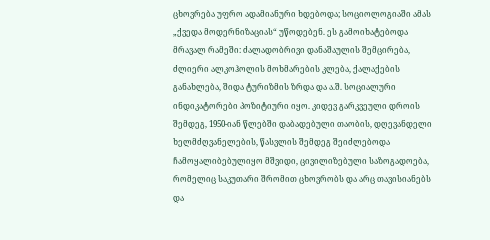ცხოვრება უფრო ადამიანური ხდებოდა; სოციოლოგიაში ამას „ქვედა მოდერნიზაციას“ უწოდებენ. ეს გამოიხატებოდა მრავალ რამეში: ძალადობრივი დანაშაულის შემცირება, ძლიერი ალკოჰოლის მოხმარების კლება, ქალაქების განახლება, შიდა ტურიზმის ზრდა და ა.შ. სოციალური ინდიკატორები პოზიტიური იყო. კიდევ გარკვეული დროის შემდეგ, 1950-იან წლებში დაბადებული თაობის, დღევანდელი ხელმძღვანელების, წასვლის შემდეგ შეიძლებოდა ჩამოყალიბებულიყო მშვიდი, ცივილიზებული საზოგადოება, რომელიც საკუთარი შრომით ცხოვრობს და არც თავისიანებს და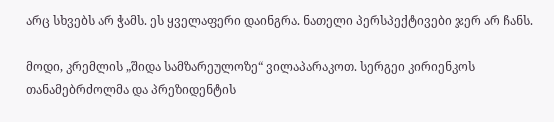არც სხვებს არ ჭამს. ეს ყველაფერი დაინგრა. ნათელი პერსპექტივები ჯერ არ ჩანს.

მოდი, კრემლის „შიდა სამზარეულოზე“ ვილაპარაკოთ. სერგეი კირიენკოს თანამებრძოლმა და პრეზიდენტის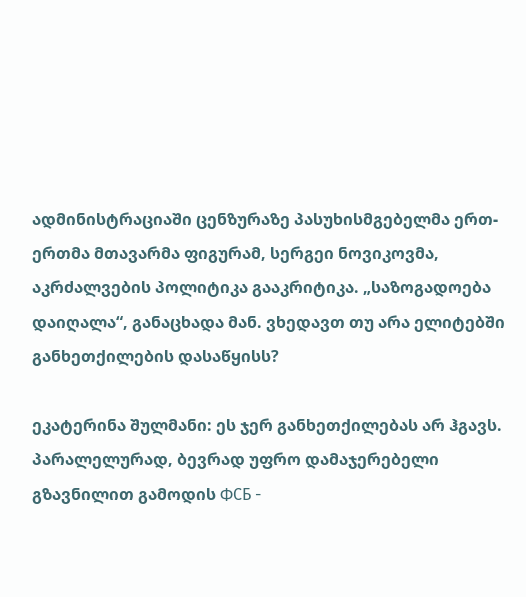ადმინისტრაციაში ცენზურაზე პასუხისმგებელმა ერთ-ერთმა მთავარმა ფიგურამ, სერგეი ნოვიკოვმა, აკრძალვების პოლიტიკა გააკრიტიკა. „საზოგადოება დაიღალა“, განაცხადა მან. ვხედავთ თუ არა ელიტებში განხეთქილების დასაწყისს?

ეკატერინა შულმანი: ეს ჯერ განხეთქილებას არ ჰგავს. პარალელურად, ბევრად უფრო დამაჯერებელი გზავნილით გამოდის ФСБ -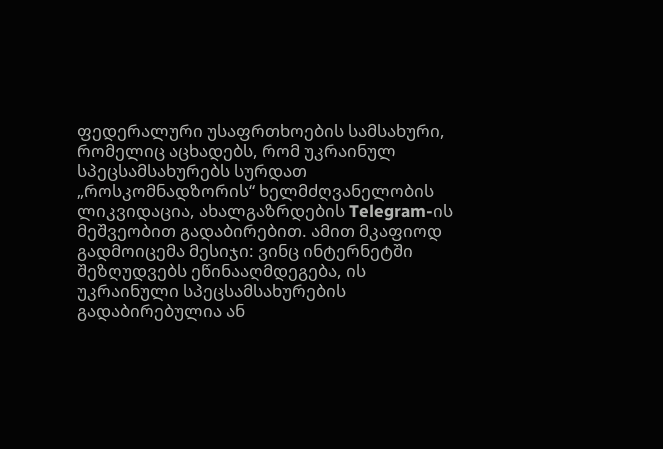ფედერალური უსაფრთხოების სამსახური, რომელიც აცხადებს, რომ უკრაინულ სპეცსამსახურებს სურდათ „როსკომნადზორის“ ხელმძღვანელობის ლიკვიდაცია, ახალგაზრდების Telegram-ის მეშვეობით გადაბირებით. ამით მკაფიოდ გადმოიცემა მესიჯი: ვინც ინტერნეტში შეზღუდვებს ეწინააღმდეგება, ის უკრაინული სპეცსამსახურების გადაბირებულია ან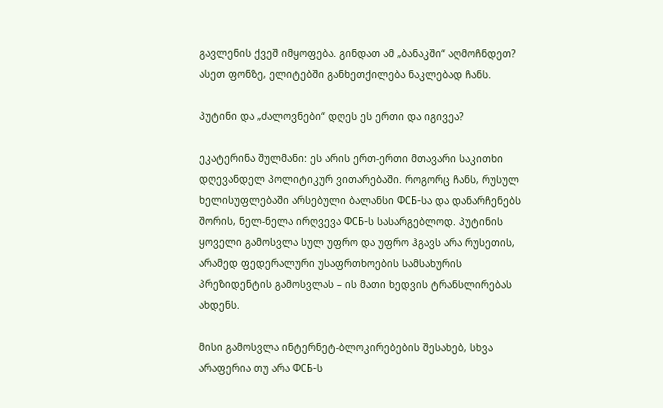გავლენის ქვეშ იმყოფება. გინდათ ამ „ბანაკში“ აღმოჩნდეთ? ასეთ ფონზე, ელიტებში განხეთქილება ნაკლებად ჩანს.

პუტინი და „ძალოვნები“ დღეს ეს ერთი და იგივეა?

ეკატერინა შულმანი: ეს არის ერთ-ერთი მთავარი საკითხი დღევანდელ პოლიტიკურ ვითარებაში. როგორც ჩანს, რუსულ ხელისუფლებაში არსებული ბალანსი ФСБ-სა და დანარჩენებს შორის, ნელ-ნელა ირღვევა ФСБ-ს სასარგებლოდ. პუტინის ყოველი გამოსვლა სულ უფრო და უფრო ჰგავს არა რუსეთის, არამედ ფედერალური უსაფრთხოების სამსახურის პრეზიდენტის გამოსვლას – ის მათი ხედვის ტრანსლირებას ახდენს.

მისი გამოსვლა ინტერნეტ-ბლოკირებების შესახებ, სხვა არაფერია თუ არა ФСБ-ს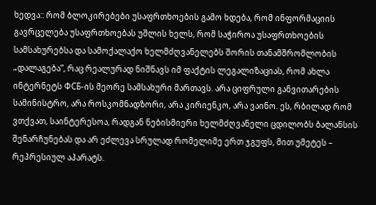ხედვა:: რომ ბლოკირებები უსაფრთხოების გამო ხდება, რომ ინფორმაციის გავრცელება უსაფრთხოებას უშლის ხელს, რომ საჭიროა უსაფრთხოების სამსახურებსა და სამოქალაქო ხელმძღვანელებს შორის თანამშრომლობის „დალაგება“, რაც რეალურად ნიშნავს იმ ფაქტის ლეგალიზაციას, რომ ახლა ინტერნეტს ФСБ-ის მეორე სამსახური მართავს. არა ციფრული განვითარების სამინისტრო, არა როსკომნადზორი, არა კირიენკო, არა ვაინო. ეს, რბილად რომ ვთქვათ, საინტერესოა, რადგან ნებისმიერი ხელმძღვანელი ცდილობს ბალანსის შენარჩუნებას და არ ეძლევა სრულად რომელიმე ერთ ჯგუფს, მით უმეტეს – რეპრესიულ აპარატს.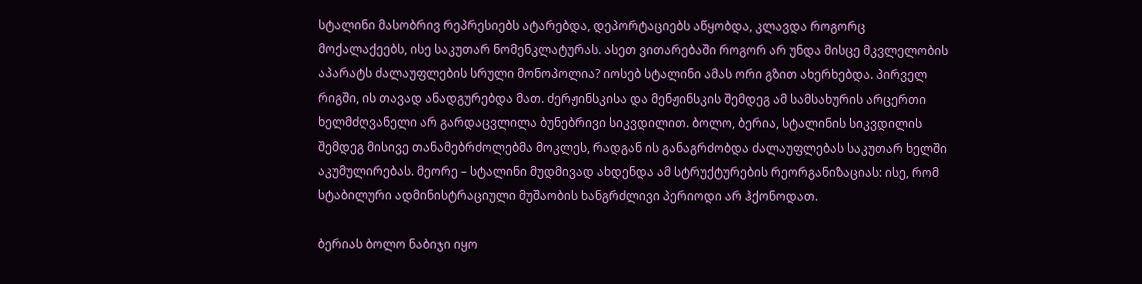სტალინი მასობრივ რეპრესიებს ატარებდა, დეპორტაციებს აწყობდა, კლავდა როგორც მოქალაქეებს, ისე საკუთარ ნომენკლატურას. ასეთ ვითარებაში როგორ არ უნდა მისცე მკვლელობის აპარატს ძალაუფლების სრული მონოპოლია? იოსებ სტალინი ამას ორი გზით ახერხებდა. პირველ რიგში, ის თავად ანადგურებდა მათ. ძერჟინსკისა და მენჟინსკის შემდეგ ამ სამსახურის არცერთი ხელმძღვანელი არ გარდაცვლილა ბუნებრივი სიკვდილით. ბოლო, ბერია, სტალინის სიკვდილის შემდეგ მისივე თანამებრძოლებმა მოკლეს, რადგან ის განაგრძობდა ძალაუფლებას საკუთარ ხელში აკუმულირებას. მეორე – სტალინი მუდმივად ახდენდა ამ სტრუქტურების რეორგანიზაციას: ისე, რომ სტაბილური ადმინისტრაციული მუშაობის ხანგრძლივი პერიოდი არ ჰქონოდათ.

ბერიას ბოლო ნაბიჯი იყო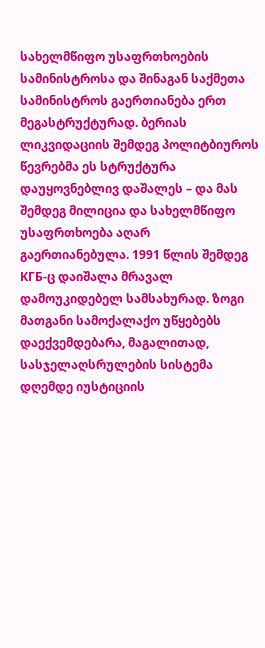სახელმწიფო უსაფრთხოების სამინისტროსა და შინაგან საქმეთა სამინისტროს გაერთიანება ერთ მეგასტრუქტურად. ბერიას ლიკვიდაციის შემდეგ პოლიტბიუროს წევრებმა ეს სტრუქტურა დაუყოვნებლივ დაშალეს – და მას შემდეგ მილიცია და სახელმწიფო უსაფრთხოება აღარ გაერთიანებულა. 1991 წლის შემდეგ КГБ-ც დაიშალა მრავალ დამოუკიდებელ სამსახურად. ზოგი მათგანი სამოქალაქო უწყებებს დაექვემდებარა, მაგალითად, სასჯელაღსრულების სისტემა დღემდე იუსტიციის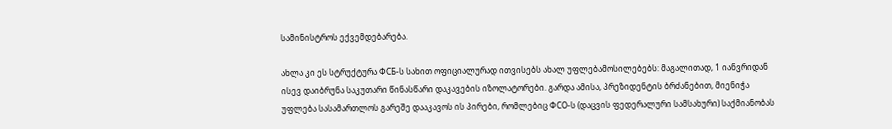სამინისტროს ექვემდებარება.

ახლა კი ეს სტრუქტურა ФСБ-ს სახით ოფიციალურად ითვისებს ახალ უფლებამოსილებებს: მაგალითად, 1 იანვრიდან ისევ დაიბრუნა საკუთარი წინასწარი დაკავების იზოლატორები. გარდა ამისა, პრეზიდენტის ბრძანებით, მიენიჭა უფლება სასამართლოს გარეშე დააკავოს ის პირები, რომლებიც ФСО-ს (დაცვის ფედერალური სამსახური) საქმიანობას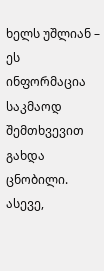ხელს უშლიან – ეს ინფორმაცია საკმაოდ შემთხვევით გახდა ცნობილი. ასევე,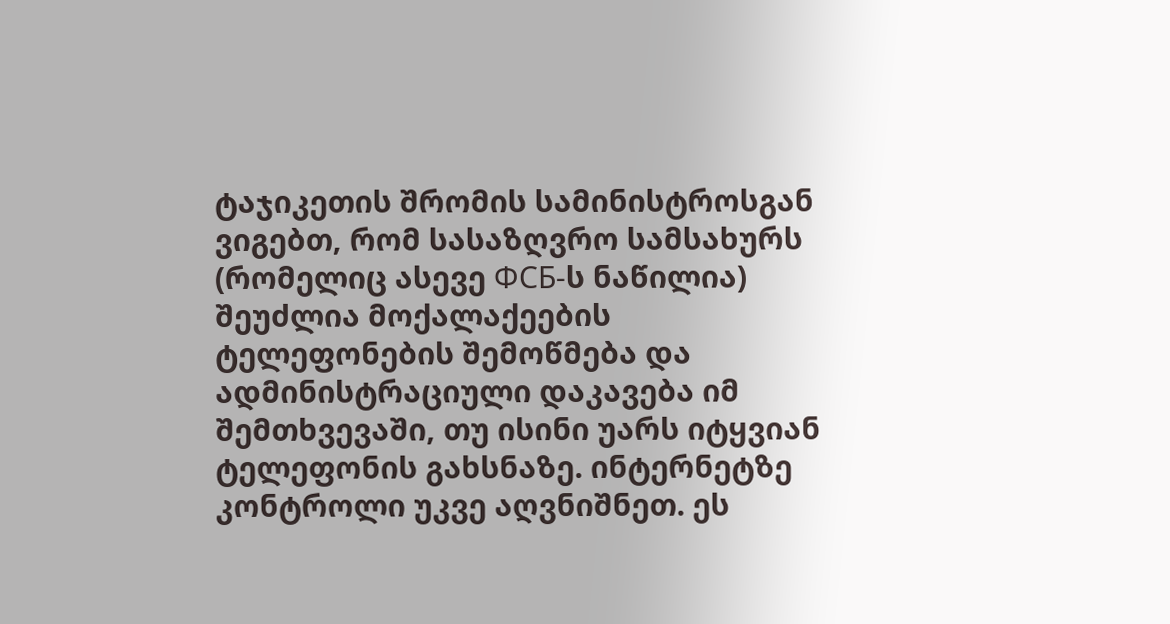ტაჯიკეთის შრომის სამინისტროსგან ვიგებთ, რომ სასაზღვრო სამსახურს (რომელიც ასევე ФСБ-ს ნაწილია) შეუძლია მოქალაქეების ტელეფონების შემოწმება და ადმინისტრაციული დაკავება იმ შემთხვევაში, თუ ისინი უარს იტყვიან ტელეფონის გახსნაზე. ინტერნეტზე კონტროლი უკვე აღვნიშნეთ. ეს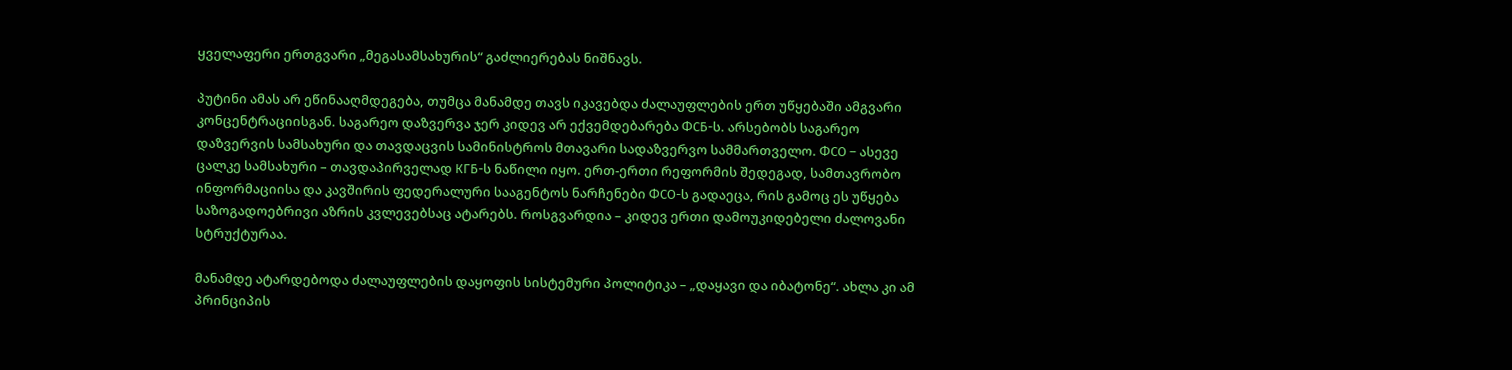ყველაფერი ერთგვარი „მეგასამსახურის“ გაძლიერებას ნიშნავს.

პუტინი ამას არ ეწინააღმდეგება, თუმცა მანამდე თავს იკავებდა ძალაუფლების ერთ უწყებაში ამგვარი კონცენტრაციისგან. საგარეო დაზვერვა ჯერ კიდევ არ ექვემდებარება ФСБ-ს. არსებობს საგარეო დაზვერვის სამსახური და თავდაცვის სამინისტროს მთავარი სადაზვერვო სამმართველო. ФСО – ასევე ცალკე სამსახური – თავდაპირველად КГБ-ს ნაწილი იყო. ერთ-ერთი რეფორმის შედეგად, სამთავრობო ინფორმაციისა და კავშირის ფედერალური სააგენტოს ნარჩენები ФСО-ს გადაეცა, რის გამოც ეს უწყება საზოგადოებრივი აზრის კვლევებსაც ატარებს. როსგვარდია – კიდევ ერთი დამოუკიდებელი ძალოვანი სტრუქტურაა.

მანამდე ატარდებოდა ძალაუფლების დაყოფის სისტემური პოლიტიკა – „დაყავი და იბატონე“. ახლა კი ამ პრინციპის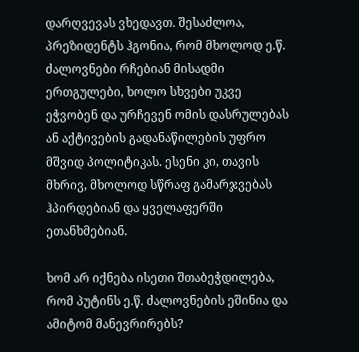დარღვევას ვხედავთ. შესაძლოა, პრეზიდენტს ჰგონია, რომ მხოლოდ ე.წ. ძალოვნები რჩებიან მისადმი ერთგულები, ხოლო სხვები უკვე ეჭვობენ და ურჩევენ ომის დასრულებას ან აქტივების გადანაწილების უფრო მშვიდ პოლიტიკას. ესენი კი, თავის მხრივ, მხოლოდ სწრაფ გამარჯვებას ჰპირდებიან და ყველაფერში ეთანხმებიან.

ხომ არ იქნება ისეთი შთაბეჭდილება, რომ პუტინს ე.წ. ძალოვნების ეშინია და ამიტომ მანევრირებს?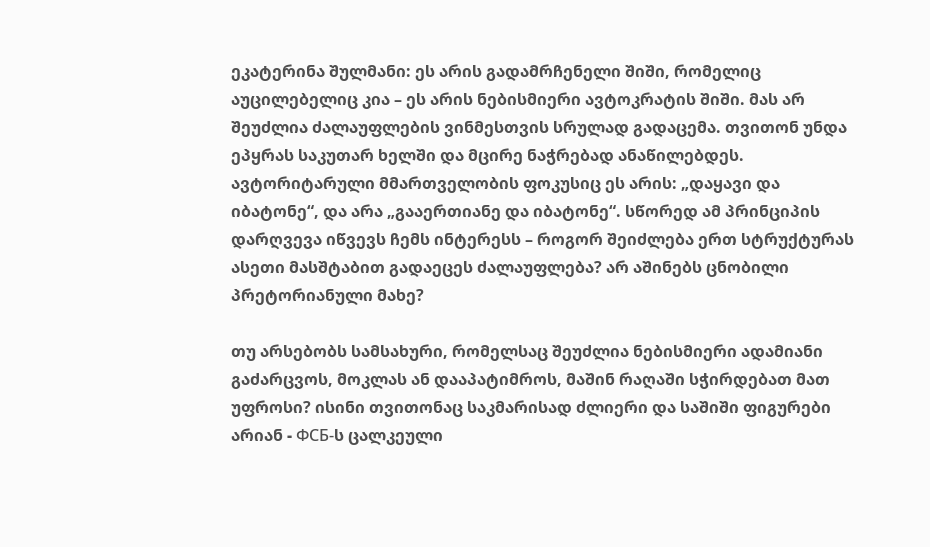ეკატერინა შულმანი: ეს არის გადამრჩენელი შიში, რომელიც აუცილებელიც კია – ეს არის ნებისმიერი ავტოკრატის შიში. მას არ შეუძლია ძალაუფლების ვინმესთვის სრულად გადაცემა. თვითონ უნდა ეპყრას საკუთარ ხელში და მცირე ნაჭრებად ანაწილებდეს. ავტორიტარული მმართველობის ფოკუსიც ეს არის: „დაყავი და იბატონე“, და არა „გააერთიანე და იბატონე“. სწორედ ამ პრინციპის დარღვევა იწვევს ჩემს ინტერესს – როგორ შეიძლება ერთ სტრუქტურას ასეთი მასშტაბით გადაეცეს ძალაუფლება? არ აშინებს ცნობილი პრეტორიანული მახე?

თუ არსებობს სამსახური, რომელსაც შეუძლია ნებისმიერი ადამიანი გაძარცვოს, მოკლას ან დააპატიმროს, მაშინ რაღაში სჭირდებათ მათ უფროსი? ისინი თვითონაც საკმარისად ძლიერი და საშიში ფიგურები არიან - ФСБ-ს ცალკეული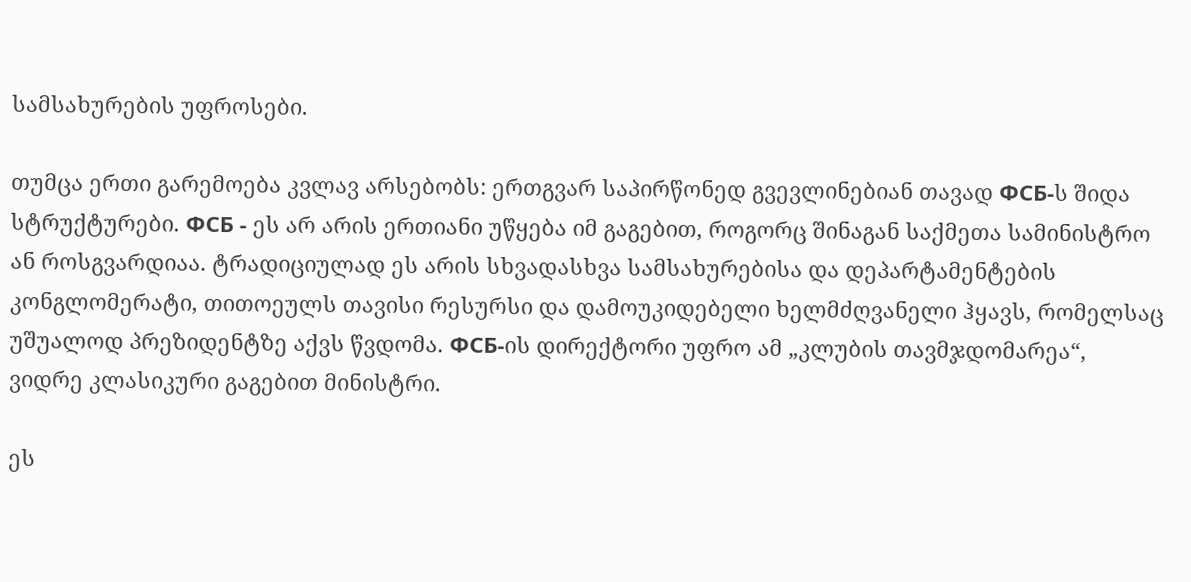სამსახურების უფროსები.

თუმცა ერთი გარემოება კვლავ არსებობს: ერთგვარ საპირწონედ გვევლინებიან თავად ФСБ-ს შიდა სტრუქტურები. ФСБ - ეს არ არის ერთიანი უწყება იმ გაგებით, როგორც შინაგან საქმეთა სამინისტრო ან როსგვარდიაა. ტრადიციულად ეს არის სხვადასხვა სამსახურებისა და დეპარტამენტების კონგლომერატი, თითოეულს თავისი რესურსი და დამოუკიდებელი ხელმძღვანელი ჰყავს, რომელსაც უშუალოდ პრეზიდენტზე აქვს წვდომა. ФСБ-ის დირექტორი უფრო ამ „კლუბის თავმჯდომარეა“, ვიდრე კლასიკური გაგებით მინისტრი.

ეს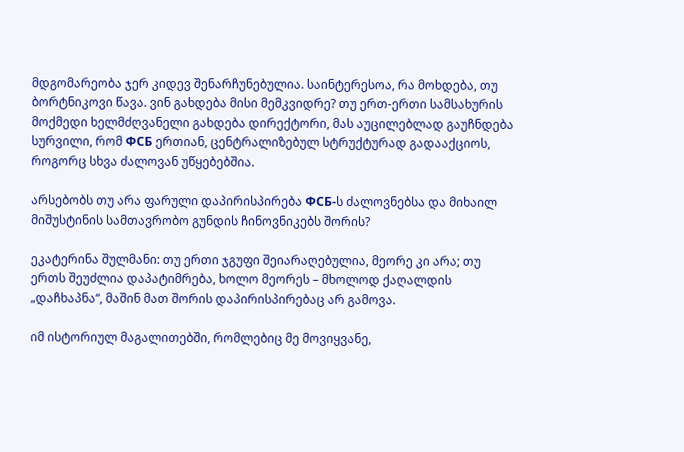მდგომარეობა ჯერ კიდევ შენარჩუნებულია. საინტერესოა, რა მოხდება, თუ ბორტნიკოვი წავა. ვინ გახდება მისი მემკვიდრე? თუ ერთ-ერთი სამსახურის მოქმედი ხელმძღვანელი გახდება დირექტორი, მას აუცილებლად გაუჩნდება სურვილი, რომ ФСБ ერთიან, ცენტრალიზებულ სტრუქტურად გადააქციოს, როგორც სხვა ძალოვან უწყებებშია.

არსებობს თუ არა ფარული დაპირისპირება ФСБ-ს ძალოვნებსა და მიხაილ მიშუსტინის სამთავრობო გუნდის ჩინოვნიკებს შორის?

ეკატერინა შულმანი: თუ ერთი ჯგუფი შეიარაღებულია, მეორე კი არა; თუ ერთს შეუძლია დაპატიმრება, ხოლო მეორეს – მხოლოდ ქაღალდის „დაჩხაპნა“, მაშინ მათ შორის დაპირისპირებაც არ გამოვა.

იმ ისტორიულ მაგალითებში, რომლებიც მე მოვიყვანე,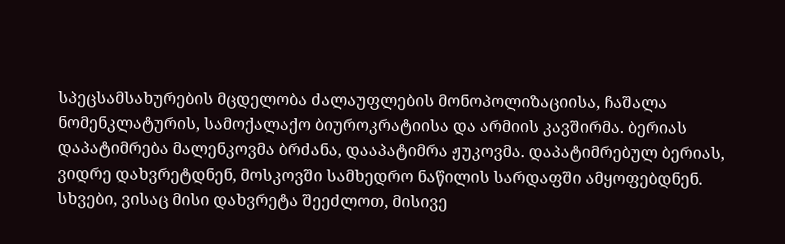სპეცსამსახურების მცდელობა ძალაუფლების მონოპოლიზაციისა, ჩაშალა ნომენკლატურის, სამოქალაქო ბიუროკრატიისა და არმიის კავშირმა. ბერიას დაპატიმრება მალენკოვმა ბრძანა, დააპატიმრა ჟუკოვმა. დაპატიმრებულ ბერიას, ვიდრე დახვრეტდნენ, მოსკოვში სამხედრო ნაწილის სარდაფში ამყოფებდნენ. სხვები, ვისაც მისი დახვრეტა შეეძლოთ, მისივე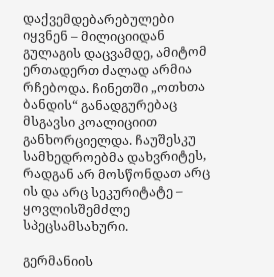დაქვემდებარებულები იყვნენ – მილიციიდან გულაგის დაცვამდე, ამიტომ ერთადერთ ძალად არმია რჩებოდა. ჩინეთში „ოთხთა ბანდის“ განადგურებაც მსგავსი კოალიციით განხორციელდა. ჩაუშესკუ სამხედროებმა დახვრიტეს, რადგან არ მოსწონდათ არც ის და არც სეკურიტატე – ყოვლისშემძლე სპეცსამსახური.

გერმანიის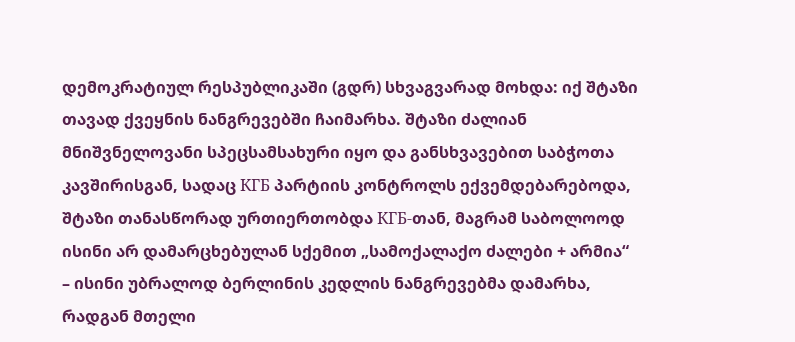დემოკრატიულ რესპუბლიკაში (გდრ) სხვაგვარად მოხდა: იქ შტაზი თავად ქვეყნის ნანგრევებში ჩაიმარხა. შტაზი ძალიან მნიშვნელოვანი სპეცსამსახური იყო და განსხვავებით საბჭოთა კავშირისგან, სადაც КГБ პარტიის კონტროლს ექვემდებარებოდა, შტაზი თანასწორად ურთიერთობდა КГБ-თან, მაგრამ საბოლოოდ ისინი არ დამარცხებულან სქემით „სამოქალაქო ძალები + არმია“ – ისინი უბრალოდ ბერლინის კედლის ნანგრევებმა დამარხა, რადგან მთელი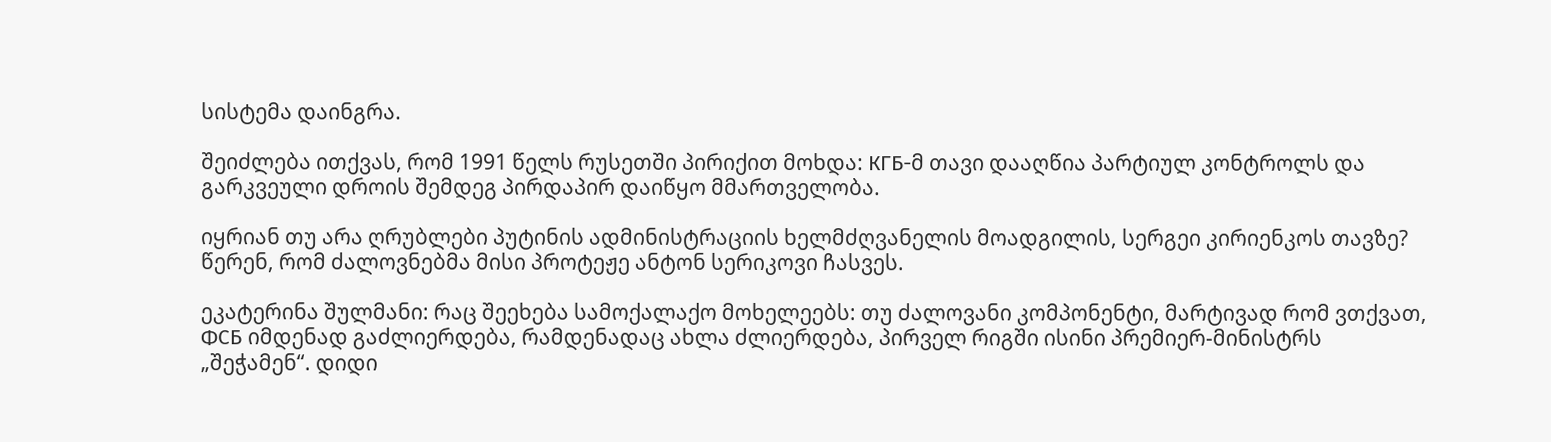სისტემა დაინგრა.

შეიძლება ითქვას, რომ 1991 წელს რუსეთში პირიქით მოხდა: КГБ-მ თავი დააღწია პარტიულ კონტროლს და გარკვეული დროის შემდეგ პირდაპირ დაიწყო მმართველობა.

იყრიან თუ არა ღრუბლები პუტინის ადმინისტრაციის ხელმძღვანელის მოადგილის, სერგეი კირიენკოს თავზე? წერენ, რომ ძალოვნებმა მისი პროტეჟე ანტონ სერიკოვი ჩასვეს.

ეკატერინა შულმანი: რაც შეეხება სამოქალაქო მოხელეებს: თუ ძალოვანი კომპონენტი, მარტივად რომ ვთქვათ, ФСБ იმდენად გაძლიერდება, რამდენადაც ახლა ძლიერდება, პირველ რიგში ისინი პრემიერ-მინისტრს „შეჭამენ“. დიდი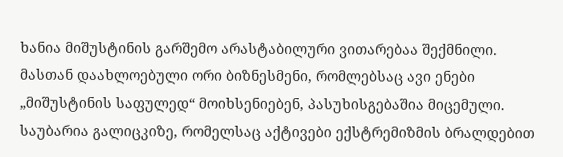ხანია მიშუსტინის გარშემო არასტაბილური ვითარებაა შექმნილი. მასთან დაახლოებული ორი ბიზნესმენი, რომლებსაც ავი ენები „მიშუსტინის საფულედ“ მოიხსენიებენ, პასუხისგებაშია მიცემული. საუბარია გალიცკიზე, რომელსაც აქტივები ექსტრემიზმის ბრალდებით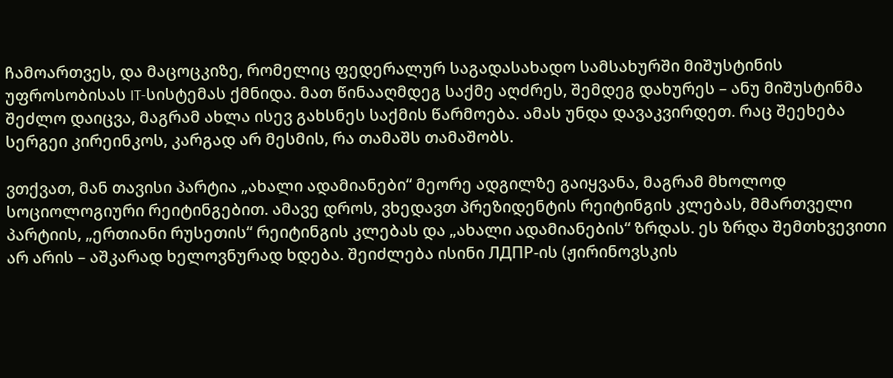ჩამოართვეს, და მაცოცკიზე, რომელიც ფედერალურ საგადასახადო სამსახურში მიშუსტინის უფროსობისას IT-სისტემას ქმნიდა. მათ წინააღმდეგ საქმე აღძრეს, შემდეგ დახურეს – ანუ მიშუსტინმა შეძლო დაიცვა, მაგრამ ახლა ისევ გახსნეს საქმის წარმოება. ამას უნდა დავაკვირდეთ. რაც შეეხება სერგეი კირეინკოს, კარგად არ მესმის, რა თამაშს თამაშობს.

ვთქვათ, მან თავისი პარტია „ახალი ადამიანები“ მეორე ადგილზე გაიყვანა, მაგრამ მხოლოდ სოციოლოგიური რეიტინგებით. ამავე დროს, ვხედავთ პრეზიდენტის რეიტინგის კლებას, მმართველი პარტიის, „ერთიანი რუსეთის“ რეიტინგის კლებას და „ახალი ადამიანების“ ზრდას. ეს ზრდა შემთხვევითი არ არის – აშკარად ხელოვნურად ხდება. შეიძლება ისინი ЛДПР-ის (ჟირინოვსკის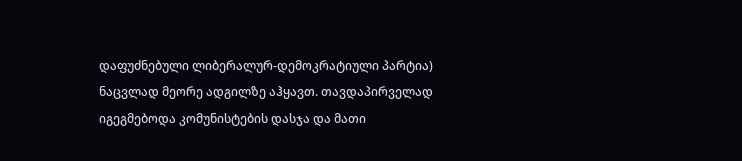დაფუძნებული ლიბერალურ-დემოკრატიული პარტია) ნაცვლად მეორე ადგილზე აჰყავთ. თავდაპირველად იგეგმებოდა კომუნისტების დასჯა და მათი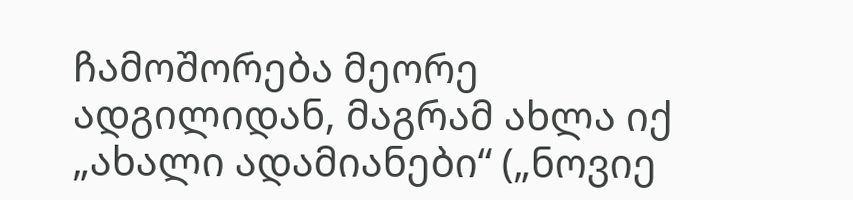ჩამოშორება მეორე ადგილიდან, მაგრამ ახლა იქ „ახალი ადამიანები“ („ნოვიე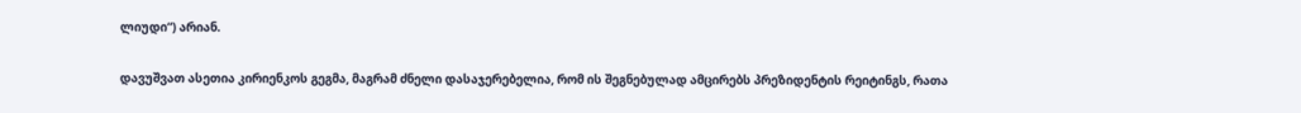ლიუდი“) არიან.

დავუშვათ ასეთია კირიენკოს გეგმა, მაგრამ ძნელი დასაჯერებელია, რომ ის შეგნებულად ამცირებს პრეზიდენტის რეიტინგს, რათა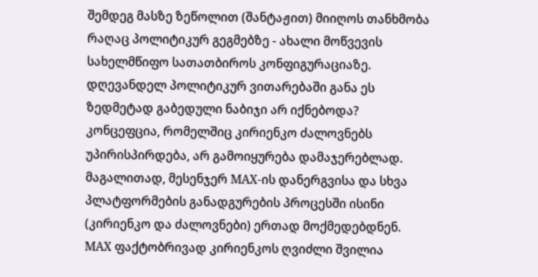შემდეგ მასზე ზეწოლით (შანტაჟით) მიიღოს თანხმობა რაღაც პოლიტიკურ გეგმებზე - ახალი მოწვევის სახელმწიფო სათათბიროს კონფიგურაციაზე. დღევანდელ პოლიტიკურ ვითარებაში განა ეს ზედმეტად გაბედული ნაბიჯი არ იქნებოდა? კონცეფცია, რომელშიც კირიენკო ძალოვნებს უპირისპირდება, არ გამოიყურება დამაჯერებლად. მაგალითად, მესენჯერ МАХ-ის დანერგვისა და სხვა პლატფორმების განადგურების პროცესში ისინი (კირიენკო და ძალოვნები) ერთად მოქმედებდნენ. МАХ ფაქტობრივად კირიენკოს ღვიძლი შვილია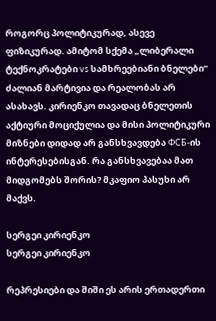როგორც პოლიტიკურად, ასევე ფიზიკურად. ამიტომ სქემა „ლიბერალი ტექნოკრატები vs სამხრეებიანი ბნელები“ ძალიან მარტივია და რეალობას არ ასახავს. კირიენკო თავადაც ბნელეთის აქტიური მოციქულია და მისი პოლიტიკური მიზნები დიდად არ განსხვავდება ФСБ-ის ინტერესებისგან. რა განსხვავებაა მათ მიდგომებს შორის? მკაფიო პასუხი არ მაქვს.

სერგეი კირიენკო
სერგეი კირიენკო

რეპრესიები და შიში ეს არის ერთადერთი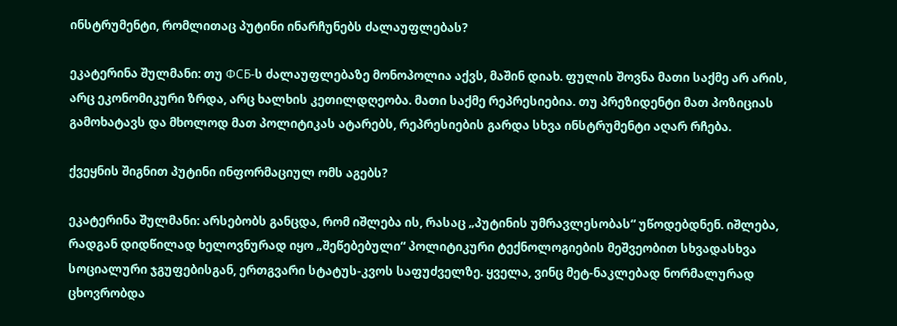ინსტრუმენტი, რომლითაც პუტინი ინარჩუნებს ძალაუფლებას?

ეკატერინა შულმანი: თუ ФСБ-ს ძალაუფლებაზე მონოპოლია აქვს, მაშინ დიახ. ფულის შოვნა მათი საქმე არ არის, არც ეკონომიკური ზრდა, არც ხალხის კეთილდღეობა. მათი საქმე რეპრესიებია. თუ პრეზიდენტი მათ პოზიციას გამოხატავს და მხოლოდ მათ პოლიტიკას ატარებს, რეპრესიების გარდა სხვა ინსტრუმენტი აღარ რჩება.

ქვეყნის შიგნით პუტინი ინფორმაციულ ომს აგებს?

ეკატერინა შულმანი: არსებობს განცდა, რომ იშლება ის, რასაც „პუტინის უმრავლესობას“ უწოდებდნენ. იშლება, რადგან დიდწილად ხელოვნურად იყო „შეწებებული“ პოლიტიკური ტექნოლოგიების მეშვეობით სხვადასხვა სოციალური ჯგუფებისგან, ერთგვარი სტატუს-კვოს საფუძველზე. ყველა, ვინც მეტ-ნაკლებად ნორმალურად ცხოვრობდა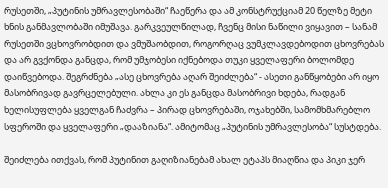რუსეთში, „პუტინის უმრავლესობაში“ ჩაეწერა და ამ კონსტრუქციამ 20 წელზე მეტი ხნის განმავლობაში იმუშავა. გარკვეულწილად, ჩვენც მისი ნაწილი ვიყავით – სანამ რუსეთში ვცხოვრობდით და ვმუშაობდით, როგორღაც ვუმკლავდებოდით ცხოვრებას და არ გვქონდა განცდა, რომ უმჯობესი იქნებოდა თუკი ყველაფერი ბოლომდე დაიწვებოდა. შეგრძნება „ასე ცხოვრება აღარ შეიძლება“ - ასეთი განწყობები არ იყო მასობრივად გავრცელებული. ახლა კი ეს განცდა მასობრივი ხდება, რადგან ხელისუფლება ყველგან ჩაძვრა – პირად ცხოვრებაში, ოჯახებში, სამომხმარებლო სფეროში და ყველაფერი „დააზიანა“. ამიტომაც „პუტინის უმრავლესობა“ სუსტდება.

შეიძლება ითქვას, რომ პუტინით გაღიზიანებამ ახალ ეტაპს მიაღწია და პიკი ჯერ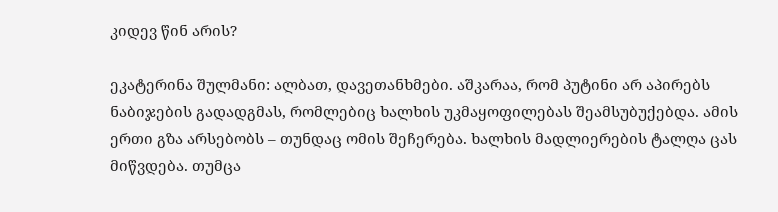კიდევ წინ არის?

ეკატერინა შულმანი: ალბათ, დავეთანხმები. აშკარაა, რომ პუტინი არ აპირებს ნაბიჯების გადადგმას, რომლებიც ხალხის უკმაყოფილებას შეამსუბუქებდა. ამის ერთი გზა არსებობს – თუნდაც ომის შეჩერება. ხალხის მადლიერების ტალღა ცას მიწვდება. თუმცა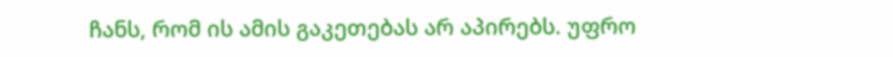ჩანს, რომ ის ამის გაკეთებას არ აპირებს. უფრო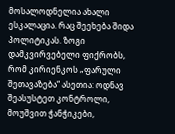მოსალოდნელია ახალი ესკალაცია. რაც შეეხება შიდა პოლიტიკას. ზოგი დამკვირვებელი ფიქრობს, რომ კირიენკოს „ფარული შეთავაზება“ ასეთია: ოდნავ შეასუსტეთ კონტროლი, მოუშვით ჭანჭიკები,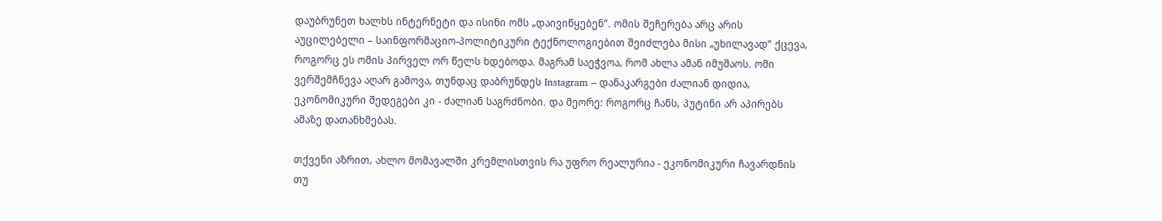დაუბრუნეთ ხალხს ინტერნეტი და ისინი ომს „დაივიწყებენ“. ომის შეჩერება არც არის აუცილებელი – საინფორმაციო-პოლიტიკური ტექნოლოგიებით შეიძლება მისი „უხილავად“ ქცევა, როგორც ეს ომის პირველ ორ წელს ხდებოდა. მაგრამ საეჭვოა, რომ ახლა ამან იმუშაოს. ომი ვერშემჩნევა აღარ გამოვა, თუნდაც დაბრუნდეს Instagram – დანაკარგები ძალიან დიდია, ეკონომიკური შედეგები კი - ძალიან საგრძნობი. და მეორე: როგორც ჩანს, პუტინი არ აპირებს ამაზე დათანხმებას.

თქვენი აზრით, ახლო მომავალში კრემლისთვის რა უფრო რეალურია - ეკონომიკური ჩავარდნის თუ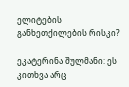ელიტების განხეთქილების რისკი?

ეკატერინა შულმანი: ეს კითხვა არც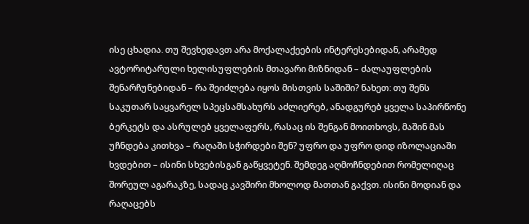ისე ცხადია. თუ შევხედავთ არა მოქალაქეების ინტერესებიდან, არამედ ავტორიტარული ხელისუფლების მთავარი მიზნიდან – ძალაუფლების შენარჩუნებიდან – რა შეიძლება იყოს მისთვის საშიში? ნახეთ: თუ შენს საკუთარ საყვარელ სპეცსამსახურს აძლიერებ, ანადგურებ ყველა საპირწონე ბერკეტს და ასრულებ ყველაფერს, რასაც ის შენგან მოითხოვს, მაშინ მას უჩნდება კითხვა – რაღაში სჭირდები შენ? უფრო და უფრო დიდ იზოლაციაში ხვდებით – ისინი სხვებისგან გაწყვეტენ. შემდეგ აღმოჩნდებით რომელიღაც შორეულ აგარაკზე, სადაც კავშირი მხოლოდ მათთან გაქვთ. ისინი მოდიან და რაღაცებს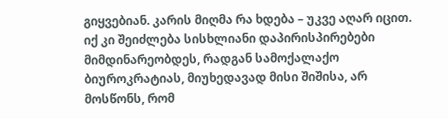გიყვებიან. კარის მიღმა რა ხდება – უკვე აღარ იცით. იქ კი შეიძლება სისხლიანი დაპირისპირებები მიმდინარეობდეს, რადგან სამოქალაქო ბიუროკრატიას, მიუხედავად მისი შიშისა, არ მოსწონს, რომ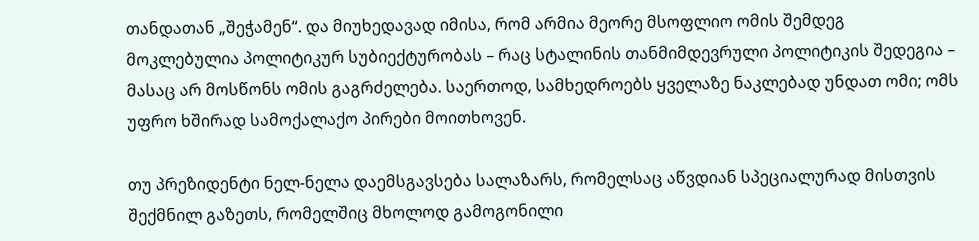თანდათან „შეჭამენ“. და მიუხედავად იმისა, რომ არმია მეორე მსოფლიო ომის შემდეგ მოკლებულია პოლიტიკურ სუბიექტურობას – რაც სტალინის თანმიმდევრული პოლიტიკის შედეგია – მასაც არ მოსწონს ომის გაგრძელება. საერთოდ, სამხედროებს ყველაზე ნაკლებად უნდათ ომი; ომს უფრო ხშირად სამოქალაქო პირები მოითხოვენ.

თუ პრეზიდენტი ნელ-ნელა დაემსგავსება სალაზარს, რომელსაც აწვდიან სპეციალურად მისთვის შექმნილ გაზეთს, რომელშიც მხოლოდ გამოგონილი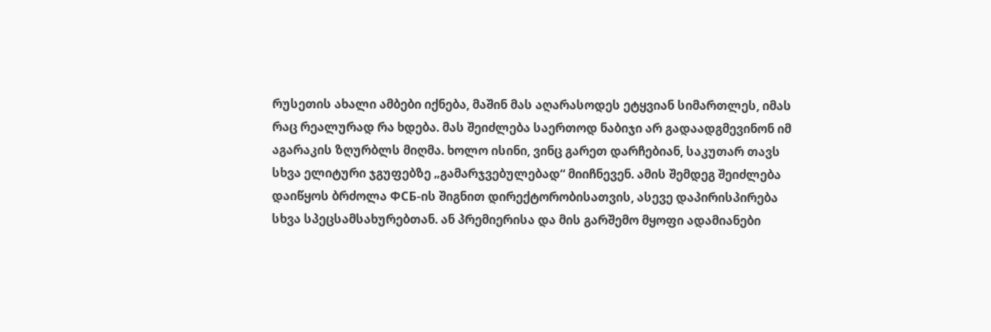რუსეთის ახალი ამბები იქნება, მაშინ მას აღარასოდეს ეტყვიან სიმართლეს, იმას რაც რეალურად რა ხდება. მას შეიძლება საერთოდ ნაბიჯი არ გადაადგმევინონ იმ აგარაკის ზღურბლს მიღმა. ხოლო ისინი, ვინც გარეთ დარჩებიან, საკუთარ თავს სხვა ელიტური ჯგუფებზე „გამარჯვებულებად“ მიიჩნევენ. ამის შემდეგ შეიძლება დაიწყოს ბრძოლა ФСБ-ის შიგნით დირექტორობისათვის, ასევე დაპირისპირება სხვა სპეცსამსახურებთან. ან პრემიერისა და მის გარშემო მყოფი ადამიანები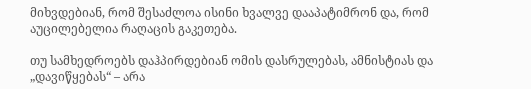მიხვდებიან, რომ შესაძლოა ისინი ხვალვე დააპატიმრონ და, რომ აუცილებელია რაღაცის გაკეთება.

თუ სამხედროებს დაჰპირდებიან ომის დასრულებას, ამნისტიას და „დავიწყებას“ – არა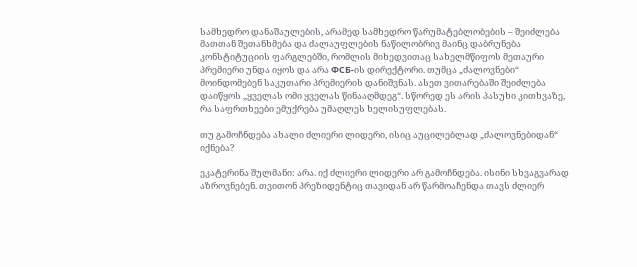სამხედრო დანაშაულების, არამედ სამხედრო წარუმატებლობების – შეიძლება მათთან შეთანხმება და ძალაუფლების ნაწილობრივ მაინც დაბრუნება კონსტიტუციის ფარგლებში, რომლის მიხედვითაც სახელმწიფოს მეთაური პრემიერი უნდა იყოს და არა ФСБ-ის დირექტორი. თუმცა „ძალოვნები“ მოინდომებენ საკუთარი პრემიერის დანიშვნას. ასეთ ვითარებაში შეიძლება დაიწყოს „ყველას ომი ყველას წინააღმდეგ“. სწორედ ეს არის პასუხი კითხვაზე, რა საფრთხეები ემუქრება უმაღლეს ხელისუფლებას.

თუ გამოჩნდება ახალი ძლიერი ლიდერი, ისიც აუცილებლად „ძალოვნებიდან“ იქნება?

ეკატერინა შულმანი: არა. იქ ძლიერი ლიდერი არ გამოჩნდება. ისინი სხვაგვარად აზროვნებენ. თვითონ პრეზიდენტიც თავიდან არ წარმოაჩენდა თავს ძლიერ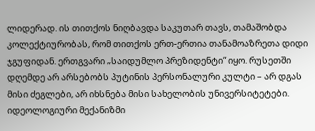ლიდერად. ის თითქოს ნიღბავდა საკუთარ თავს, თამაშობდა კოლექტიურობას, რომ თითქოს ერთ-ერთია თანამოაზრეთა დიდი ჯგუფიდან. ერთგვარი „საიდუმლო პრეზიდენტი“ იყო. რუსეთში დღემდე არ არსებობს პუტინის პერსონალური კულტი – არ დგას მისი ძეგლები, არ იხსნება მისი სახელობის უნივერსიტეტები. იდეოლოგიური მექანიზმი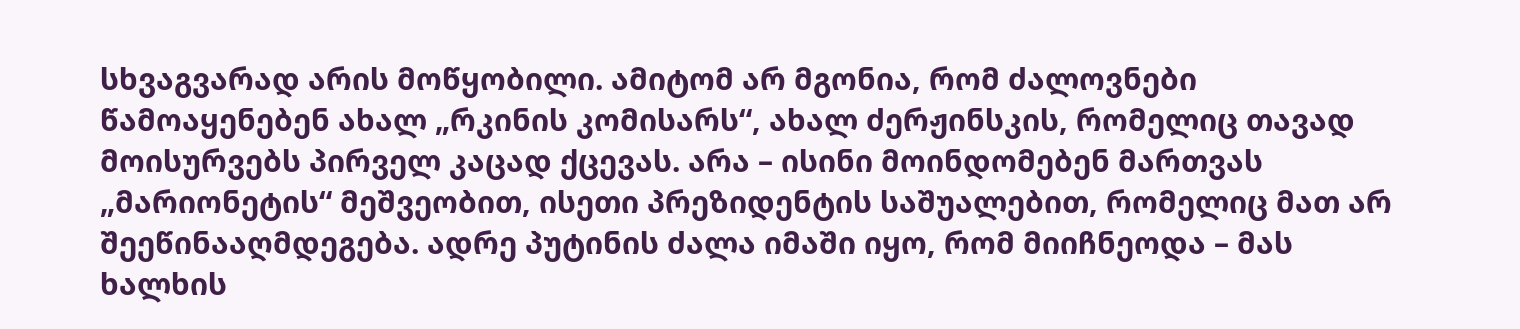სხვაგვარად არის მოწყობილი. ამიტომ არ მგონია, რომ ძალოვნები წამოაყენებენ ახალ „რკინის კომისარს“, ახალ ძერჟინსკის, რომელიც თავად მოისურვებს პირველ კაცად ქცევას. არა – ისინი მოინდომებენ მართვას „მარიონეტის“ მეშვეობით, ისეთი პრეზიდენტის საშუალებით, რომელიც მათ არ შეეწინააღმდეგება. ადრე პუტინის ძალა იმაში იყო, რომ მიიჩნეოდა – მას ხალხის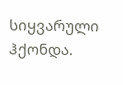სიყვარული ჰქონდა.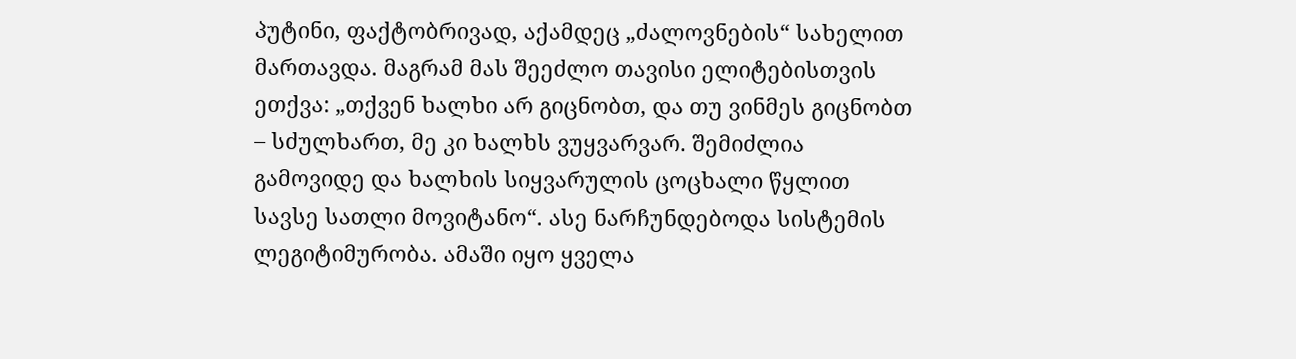პუტინი, ფაქტობრივად, აქამდეც „ძალოვნების“ სახელით მართავდა. მაგრამ მას შეეძლო თავისი ელიტებისთვის ეთქვა: „თქვენ ხალხი არ გიცნობთ, და თუ ვინმეს გიცნობთ – სძულხართ, მე კი ხალხს ვუყვარვარ. შემიძლია გამოვიდე და ხალხის სიყვარულის ცოცხალი წყლით სავსე სათლი მოვიტანო“. ასე ნარჩუნდებოდა სისტემის ლეგიტიმურობა. ამაში იყო ყველა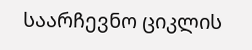საარჩევნო ციკლის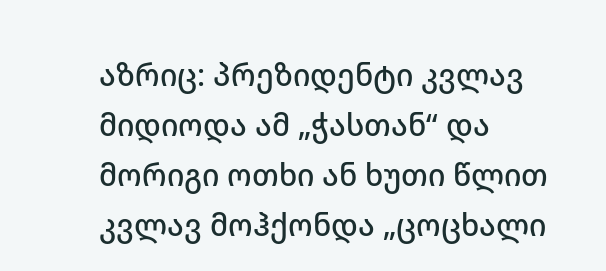აზრიც: პრეზიდენტი კვლავ მიდიოდა ამ „ჭასთან“ და მორიგი ოთხი ან ხუთი წლით კვლავ მოჰქონდა „ცოცხალი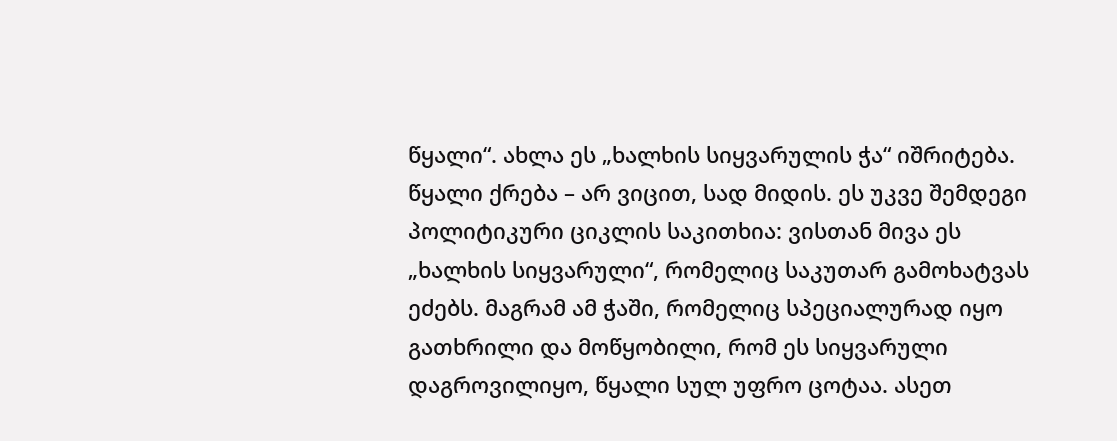წყალი“. ახლა ეს „ხალხის სიყვარულის ჭა“ იშრიტება. წყალი ქრება – არ ვიცით, სად მიდის. ეს უკვე შემდეგი პოლიტიკური ციკლის საკითხია: ვისთან მივა ეს „ხალხის სიყვარული“, რომელიც საკუთარ გამოხატვას ეძებს. მაგრამ ამ ჭაში, რომელიც სპეციალურად იყო გათხრილი და მოწყობილი, რომ ეს სიყვარული დაგროვილიყო, წყალი სულ უფრო ცოტაა. ასეთ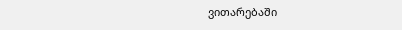ვითარებაში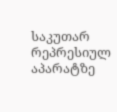საკუთარ რეპრესიულ აპარატზე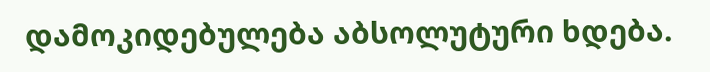დამოკიდებულება აბსოლუტური ხდება.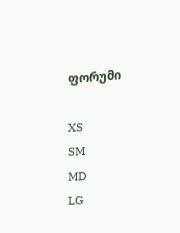ფორუმი

XS
SM
MD
LG